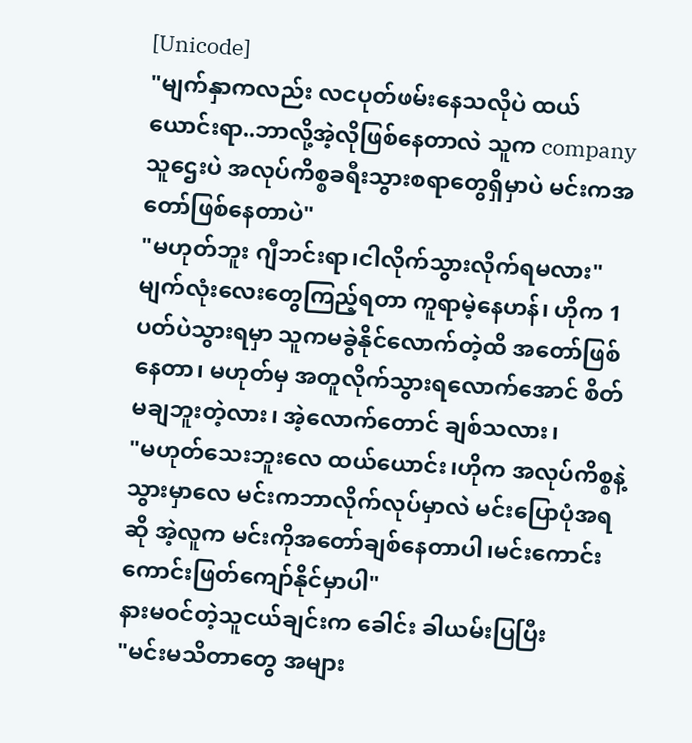[Unicode]
"မျက်နှာကလည်း လငပုတ်ဖမ်းနေသလိုပဲ ထယ်ယောင်းရာ..ဘာလို့အဲ့လိုဖြစ်နေတာလဲ သူက company သူဌေးပဲ အလုပ်ကိစ္စခရီးသွားစရာတွေရှိမှာပဲ မင်းကအတော်ဖြစ်နေတာပဲ"
"မဟုတ်ဘူး ဂျီဘင်းရာ၊ငါလိုက်သွားလိုက်ရမလား"
မျက်လုံးလေးတွေကြည့်ရတာ ကူရာမဲ့နေဟန်၊ ဟိုက 1ပတ်ပဲသွားရမှာ သူကမခွဲနိုင်လောက်တဲ့ထိ အတော်ဖြစ်နေတာ၊ မဟုတ်မှ အတူလိုက်သွားရလောက်အောင် စိတ်မချဘူးတဲ့လား၊ အဲ့လောက်တောင် ချစ်သလား၊
"မဟုတ်သေးဘူးလေ ထယ်ယောင်း၊ဟိုက အလုပ်ကိစ္စနဲ့သွားမှာလေ မင်းကဘာလိုက်လုပ်မှာလဲ မင်းပြောပုံအရဆို အဲ့လူက မင်းကိုအတော်ချစ်နေတာပါ၊မင်းကောင်းကောင်းဖြတ်ကျော်နိုင်မှာပါ"
နားမဝင်တဲ့သူငယ်ချင်းက ခေါင်း ခါယမ်းပြပြီး
"မင်းမသိတာတွေ အများ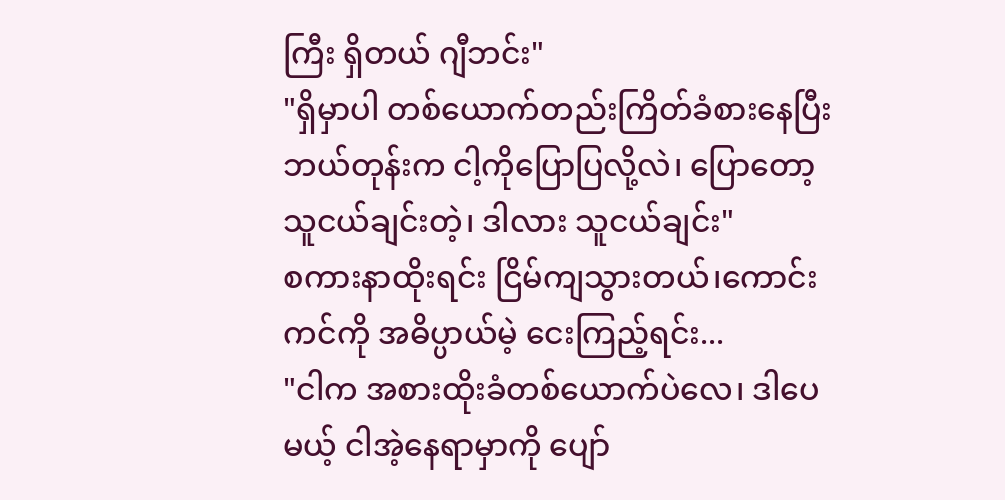ကြီး ရှိတယ် ဂျီဘင်း"
"ရှိမှာပါ တစ်ယောက်တည်းကြိတ်ခံစားနေပြီး ဘယ်တုန်းက ငါ့ကိုပြောပြလို့လဲ၊ ပြောတော့သူငယ်ချင်းတဲ့၊ ဒါလား သူငယ်ချင်း"
စကားနာထိုးရင်း ငြိမ်ကျသွားတယ်၊ကောင်းကင်ကို အဓိပ္ပာယ်မဲ့ ငေးကြည့်ရင်း...
"ငါက အစားထိုးခံတစ်ယောက်ပဲလေ၊ ဒါပေမယ့် ငါအဲ့နေရာမှာကို ပျော်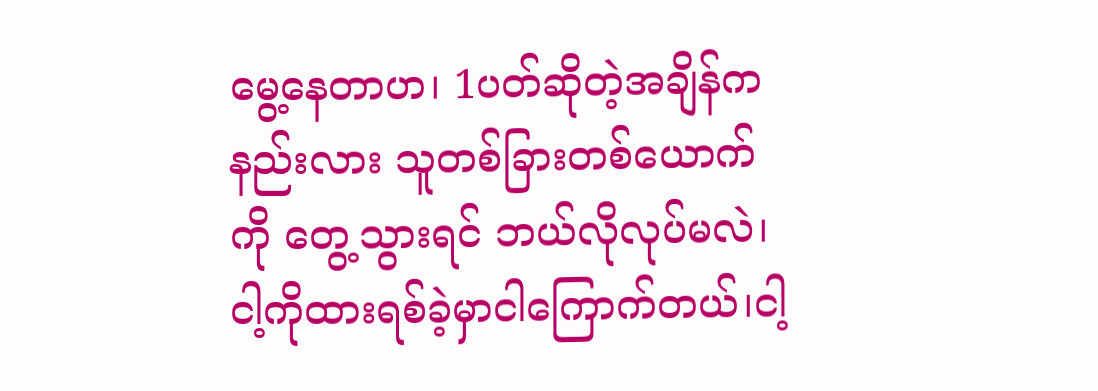မွေ့နေတာဟ၊ 1ပတ်ဆိုတဲ့အချိန်က နည်းလား သူတစ်ခြားတစ်ယောက်ကို တွေ့သွားရင် ဘယ်လိုလုပ်မလဲ၊ငါ့ကိုထားရစ်ခဲ့မှာငါကြောက်တယ်၊ငါ့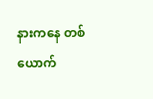နားကနေ တစ်ယောက်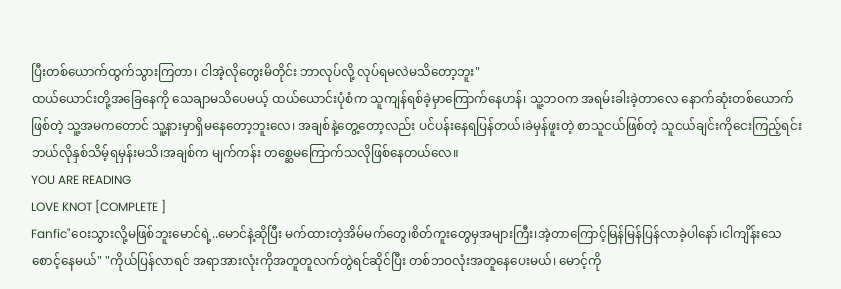ပြီးတစ်ယောက်ထွက်သွားကြတာ၊ ငါအဲ့လိုတွေးမိတိုင်း ဘာလုပ်လို့ လုပ်ရမလဲမသိတော့ဘူး"
ထယ်ယောင်းတို့အခြေနေကို သေချာမသိပေမယ့် ထယ်ယောင်းပုံစံက သူကျန်ရစ်ခဲ့မှာကြောက်နေဟန်၊ သူ့ဘဝက အရမ်းခါးခဲ့တာလေ နောက်ဆုံးတစ်ယောက်ဖြစ်တဲ့ သူ့အမကတောင် သူ့နားမှာရှိမနေတော့ဘူးလေ၊ အချစ်နဲ့တွေ့တော့လည်း ပင်ပန်းနေရပြန်တယ်၊ခဲမှန်ဖူးတဲ့ စာသူငယ်ဖြစ်တဲ့ သူငယ်ချင်းကိုငေးကြည့်ရင်း ဘယ်လိုနှစ်သိမ့်ရမှန်းမသိ၊အချစ်က မျက်ကန်း တစ္ဆေမကြောက်သလိုဖြစ်နေတယ်လေ။
YOU ARE READING
LOVE KNOT [COMPLETE ]
Fanfic"ဝေးသွားလို့မဖြစ်ဘူးမောင်ရဲ့..မောင်နဲ့ဆိုပြီး မက်ထားတဲ့အိမ်မက်တွေ၊စိတ်ကူးတွေမှအများကြီး၊အဲ့တာကြောင့်မြန်မြန်ပြန်လာခဲ့ပါနော်၊ငါကျိန်းသေစောင့်နေမယ်" "ကိုယ်ပြန်လာရင် အရာအားလုံးကိုအတူတူလက်တွဲရင်ဆိုင်ပြီး တစ်ဘဝလုံးအတူနေပေးမယ်၊ မောင့်ကို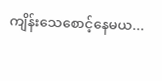ကျိန်းသေစောင့်နေမယ...